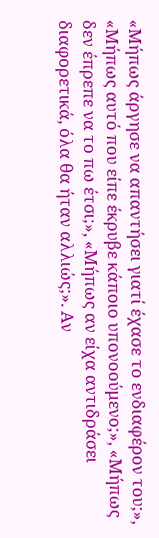«Μήπως άργησε να απαντήσει γιατί έχασε το ενδιαφέρον του;», «Μήπως αυτό που είπε έκρυβε κάποιο υπονοούμενο;», «Μήπως δεν έπρεπε να το πω έτσι;», «Μήπως αν είχα αντιδράσει διαφορετικά, όλα θα ήταν αλλιώς;». Αν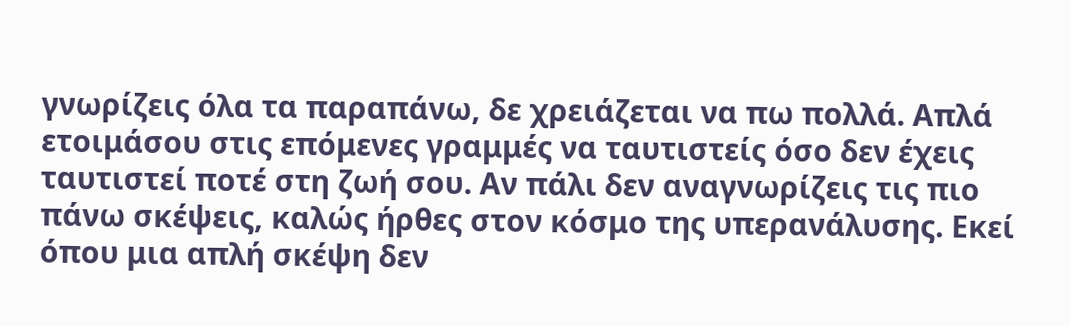γνωρίζεις όλα τα παραπάνω, δε χρειάζεται να πω πολλά. Απλά ετοιμάσου στις επόμενες γραμμές να ταυτιστείς όσο δεν έχεις ταυτιστεί ποτέ στη ζωή σου. Αν πάλι δεν αναγνωρίζεις τις πιο πάνω σκέψεις, καλώς ήρθες στον κόσμο της υπερανάλυσης. Εκεί όπου μια απλή σκέψη δεν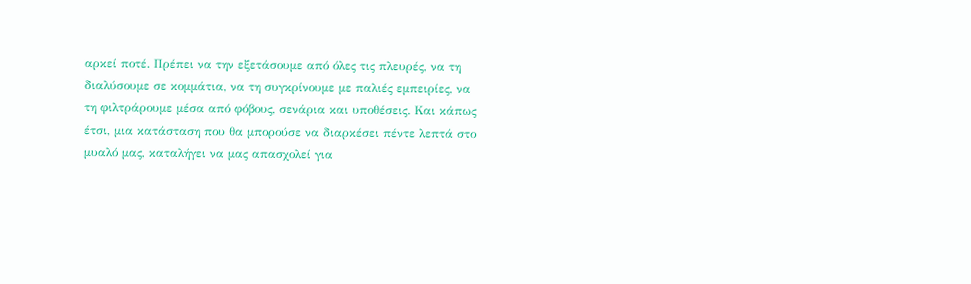αρκεί ποτέ. Πρέπει να την εξετάσουμε από όλες τις πλευρές, να τη διαλύσουμε σε κομμάτια, να τη συγκρίνουμε με παλιές εμπειρίες, να τη φιλτράρουμε μέσα από φόβους, σενάρια και υποθέσεις. Και κάπως έτσι, μια κατάσταση που θα μπορούσε να διαρκέσει πέντε λεπτά στο μυαλό μας, καταλήγει να μας απασχολεί για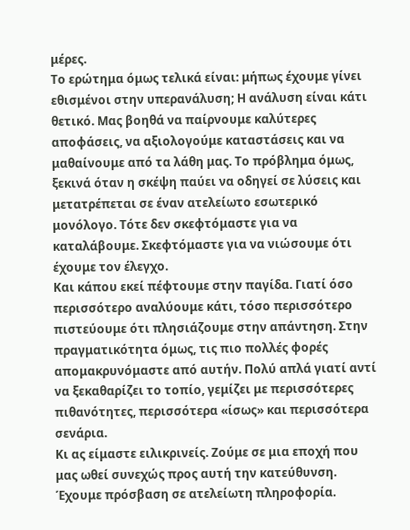μέρες.
Το ερώτημα όμως τελικά είναι: μήπως έχουμε γίνει εθισμένοι στην υπερανάλυση; Η ανάλυση είναι κάτι θετικό. Μας βοηθά να παίρνουμε καλύτερες αποφάσεις, να αξιολογούμε καταστάσεις και να μαθαίνουμε από τα λάθη μας. Το πρόβλημα όμως, ξεκινά όταν η σκέψη παύει να οδηγεί σε λύσεις και μετατρέπεται σε έναν ατελείωτο εσωτερικό μονόλογο. Τότε δεν σκεφτόμαστε για να καταλάβουμε. Σκεφτόμαστε για να νιώσουμε ότι έχουμε τον έλεγχο.
Και κάπου εκεί πέφτουμε στην παγίδα. Γιατί όσο περισσότερο αναλύουμε κάτι, τόσο περισσότερο πιστεύουμε ότι πλησιάζουμε στην απάντηση. Στην πραγματικότητα όμως, τις πιο πολλές φορές απομακρυνόμαστε από αυτήν. Πολύ απλά γιατί αντί να ξεκαθαρίζει το τοπίο, γεμίζει με περισσότερες πιθανότητες, περισσότερα «ίσως» και περισσότερα σενάρια.
Κι ας είμαστε ειλικρινείς. Ζούμε σε μια εποχή που μας ωθεί συνεχώς προς αυτή την κατεύθυνση. Έχουμε πρόσβαση σε ατελείωτη πληροφορία.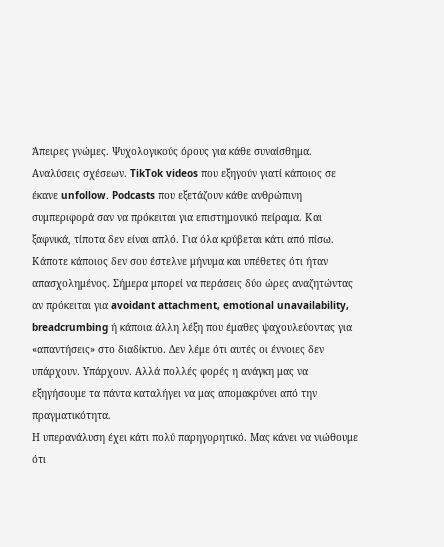Άπειρες γνώμες. Ψυχολογικούς όρους για κάθε συναίσθημα. Αναλύσεις σχέσεων. TikTok videos που εξηγούν γιατί κάποιος σε έκανε unfollow. Podcasts που εξετάζουν κάθε ανθρώπινη συμπεριφορά σαν να πρόκειται για επιστημονικό πείραμα. Και ξαφνικά, τίποτα δεν είναι απλό. Για όλα κρύβεται κάτι από πίσω.
Κάποτε κάποιος δεν σου έστελνε μήνυμα και υπέθετες ότι ήταν απασχολημένος. Σήμερα μπορεί να περάσεις δύο ώρες αναζητώντας αν πρόκειται για avoidant attachment, emotional unavailability, breadcrumbing ή κάποια άλλη λέξη που έμαθες ψαχουλεύοντας για «απαντήσεις» στο διαδίκτυο. Δεν λέμε ότι αυτές οι έννοιες δεν υπάρχουν. Υπάρχουν. Αλλά πολλές φορές η ανάγκη μας να εξηγήσουμε τα πάντα καταλήγει να μας απομακρύνει από την πραγματικότητα.
Η υπερανάλυση έχει κάτι πολύ παρηγορητικό. Μας κάνει να νιώθουμε ότι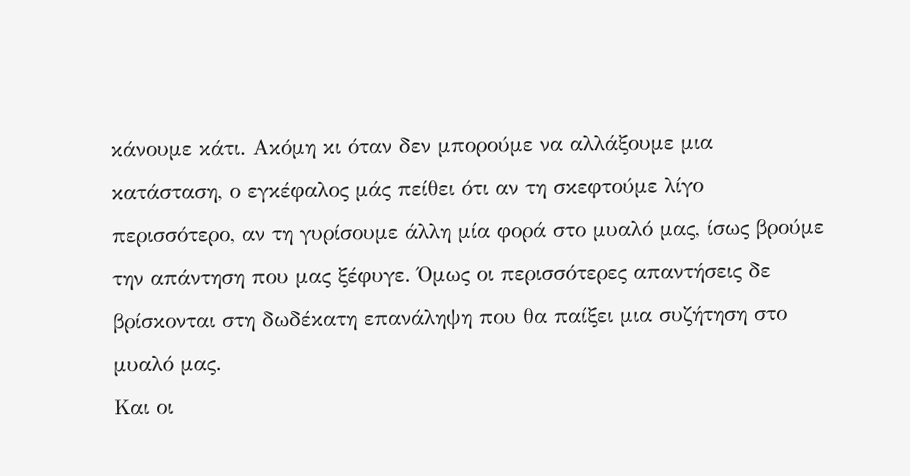κάνουμε κάτι. Ακόμη κι όταν δεν μπορούμε να αλλάξουμε μια κατάσταση, ο εγκέφαλος μάς πείθει ότι αν τη σκεφτούμε λίγο περισσότερο, αν τη γυρίσουμε άλλη μία φορά στο μυαλό μας, ίσως βρούμε την απάντηση που μας ξέφυγε. Όμως οι περισσότερες απαντήσεις δε βρίσκονται στη δωδέκατη επανάληψη που θα παίξει μια συζήτηση στο μυαλό μας.
Και οι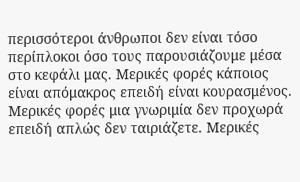περισσότεροι άνθρωποι δεν είναι τόσο περίπλοκοι όσο τους παρουσιάζουμε μέσα στο κεφάλι μας. Μερικές φορές κάποιος είναι απόμακρος επειδή είναι κουρασμένος. Μερικές φορές μια γνωριμία δεν προχωρά επειδή απλώς δεν ταιριάζετε. Μερικές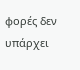φορές δεν υπάρχει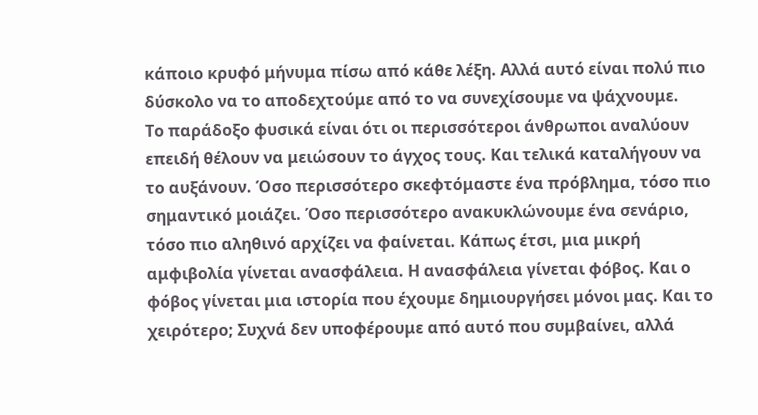κάποιο κρυφό μήνυμα πίσω από κάθε λέξη. Αλλά αυτό είναι πολύ πιο δύσκολο να το αποδεχτούμε από το να συνεχίσουμε να ψάχνουμε.
Το παράδοξο φυσικά είναι ότι οι περισσότεροι άνθρωποι αναλύουν επειδή θέλουν να μειώσουν το άγχος τους. Και τελικά καταλήγουν να το αυξάνουν. Όσο περισσότερο σκεφτόμαστε ένα πρόβλημα, τόσο πιο σημαντικό μοιάζει. Όσο περισσότερο ανακυκλώνουμε ένα σενάριο, τόσο πιο αληθινό αρχίζει να φαίνεται. Κάπως έτσι, μια μικρή αμφιβολία γίνεται ανασφάλεια. Η ανασφάλεια γίνεται φόβος. Και ο φόβος γίνεται μια ιστορία που έχουμε δημιουργήσει μόνοι μας. Και το χειρότερο; Συχνά δεν υποφέρουμε από αυτό που συμβαίνει, αλλά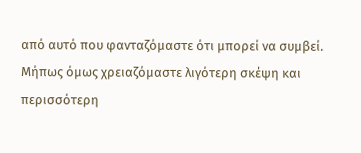από αυτό που φανταζόμαστε ότι μπορεί να συμβεί.
Μήπως όμως χρειαζόμαστε λιγότερη σκέψη και περισσότερη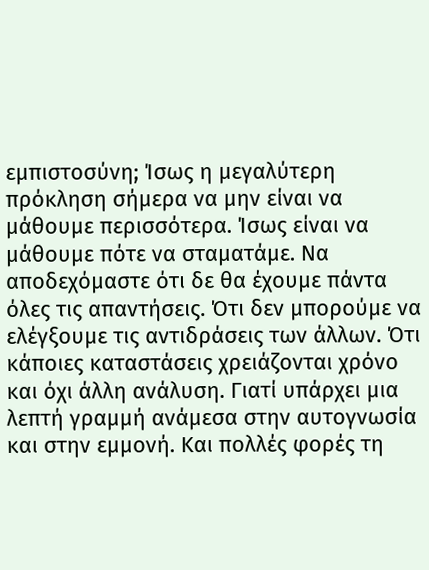εμπιστοσύνη; Ίσως η μεγαλύτερη πρόκληση σήμερα να μην είναι να μάθουμε περισσότερα. Ίσως είναι να μάθουμε πότε να σταματάμε. Να αποδεχόμαστε ότι δε θα έχουμε πάντα όλες τις απαντήσεις. Ότι δεν μπορούμε να ελέγξουμε τις αντιδράσεις των άλλων. Ότι κάποιες καταστάσεις χρειάζονται χρόνο και όχι άλλη ανάλυση. Γιατί υπάρχει μια λεπτή γραμμή ανάμεσα στην αυτογνωσία και στην εμμονή. Και πολλές φορές τη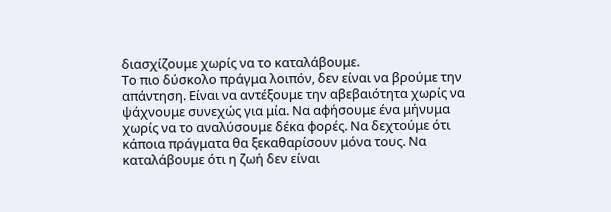διασχίζουμε χωρίς να το καταλάβουμε.
Το πιο δύσκολο πράγμα λοιπόν, δεν είναι να βρούμε την απάντηση. Είναι να αντέξουμε την αβεβαιότητα χωρίς να ψάχνουμε συνεχώς για μία. Να αφήσουμε ένα μήνυμα χωρίς να το αναλύσουμε δέκα φορές. Να δεχτούμε ότι κάποια πράγματα θα ξεκαθαρίσουν μόνα τους. Να καταλάβουμε ότι η ζωή δεν είναι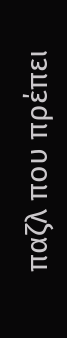παζλ που πρέπει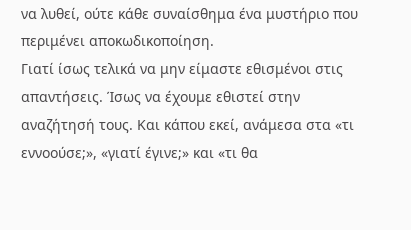να λυθεί, ούτε κάθε συναίσθημα ένα μυστήριο που περιμένει αποκωδικοποίηση.
Γιατί ίσως τελικά να μην είμαστε εθισμένοι στις απαντήσεις. Ίσως να έχουμε εθιστεί στην αναζήτησή τους. Και κάπου εκεί, ανάμεσα στα «τι εννοούσε;», «γιατί έγινε;» και «τι θα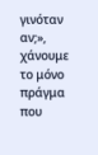γινόταν αν;», χάνουμε το μόνο πράγμα που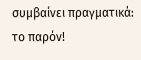συμβαίνει πραγματικά: το παρόν!